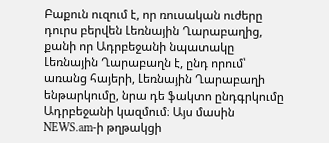Բաքուն ուզում է, որ ռուսական ուժերը դուրս բերվեն Լեռնային Ղարաբաղից, քանի որ Ադրբեջանի նպատակը Լեռնային Ղարաբաղն է, ընդ որում՝ առանց հայերի, Լեռնային Ղարաբաղի ենթարկումը, նրա դե ֆակտո ընդգրկումը Ադրբեջանի կազմում։ Այս մասին NEWS.am-ի թղթակցի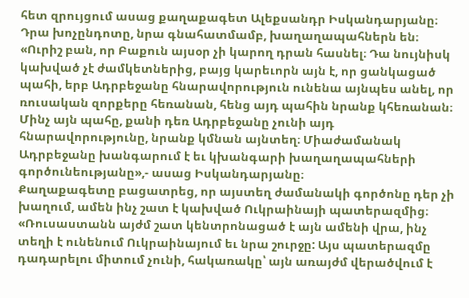հետ զրույցում ասաց քաղաքագետ Ալեքսանդր Իսկանդարյանը։
Դրա խոչընդոտը, նրա գնահատմամբ, խաղաղապահներն են։
«Ուրիշ բան, որ Բաքուն այսօր չի կարող դրան հասնել։ Դա նույնիսկ կախված չէ ժամկետներից, բայց կարեւորն այն է, որ ցանկացած պահի, երբ Ադրբեջանը հնարավորություն ունենա այնպես անել, որ ռուսական զորքերը հեռանան, հենց այդ պահին նրանք կհեռանան։ Մինչ այն պահը, քանի դեռ Ադրբեջանը չունի այդ հնարավորությունը, նրանք կմնան այնտեղ։ Միաժամանակ Ադրբեջանը խանգարում է եւ կխանգարի խաղաղապահների գործունեությանը»,- ասաց Իսկանդարյանը։
Քաղաքագետը բացատրեց, որ այստեղ ժամանակի գործոնը դեր չի խաղում, ամեն ինչ շատ է կախված Ուկրաինայի պատերազմից։
«Ռուսաստանն այժմ շատ կենտրոնացած է այն ամենի վրա, ինչ տեղի է ունենում Ուկրաինայում եւ նրա շուրջը: Այս պատերազմը դադարելու միտում չունի, հակառակը՝ այն առայժմ վերածվում է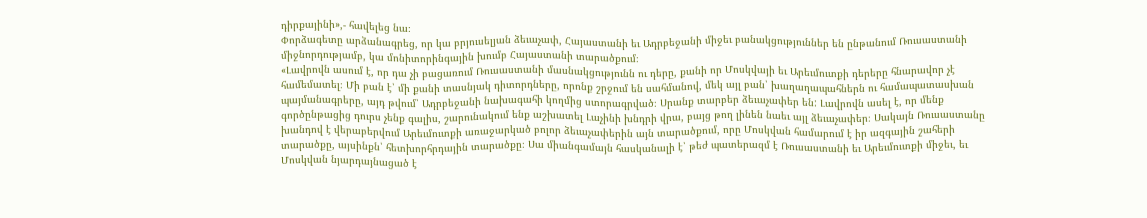դիրքայինի»,- հավելեց նա։
Փորձագետը արձանագրեց, որ կա բրյուսելյան ձեւաչափ, Հայաստանի եւ Ադրբեջանի միջեւ բանակցություններ են ընթանում Ռուսաստանի միջնորդությամբ, կա մոնիտորինգային խումբ Հայաստանի տարածքում։
«Լավրովն ասում է, որ դա չի բացառում Ռուսաստանի մասնակցությունն ու դերը, քանի որ Մոսկվայի եւ Արեւմուտքի դերերը հնարավոր չէ համեմատել։ Մի բան է՝ մի քանի տասնյակ դիտորդները, որոնք շրջում են սահմանով, մեկ այլ բան՝ խաղաղապահներն ու համապատասխան պայմանագրերը, այդ թվում՝ Ադրբեջանի նախագահի կողմից ստորագրված։ Սրանք տարբեր ձեւաչափեր են: Լավրովն ասել է, որ մենք գործընթացից դուրս չենք գալիս, շարունակում ենք աշխատել Լաչինի խնդրի վրա, բայց թող լինեն նաեւ այլ ձեւաչափեր։ Սակայն Ռուսաստանը խանդով է վերաբերվում Արեւմուտքի առաջարկած բոլոր ձեւաչափերին այն տարածքում, որը Մոսկվան համարում է իր ազգային շահերի տարածքը, այսինքն՝ հետխորհրդային տարածքը։ Սա միանգամայն հասկանալի է՝ թեժ պատերազմ է Ռուսաստանի եւ Արեւմուտքի միջեւ, եւ Մոսկվան նյարդայնացած է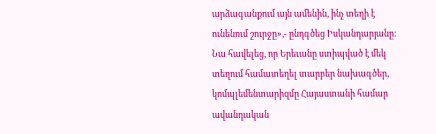արձագանքում այն ամենին, ինչ տեղի է ունենում շուրջը»,- ընդգծեց Իսկանդարյանը։
Նա հավելեց, որ Երեւանը ստիպված է մեկ տեղում համատեղել տարբեր նախագծեր, կոմպլեմենտարիզմը Հայաստանի համար ավանդական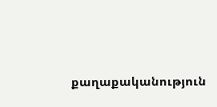քաղաքականություն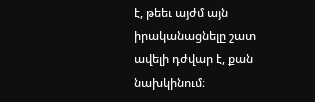է, թեեւ այժմ այն իրականացնելը շատ ավելի դժվար է, քան նախկինում։